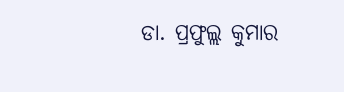ଡା. ପ୍ରଫୁଲ୍ଲ କୁମାର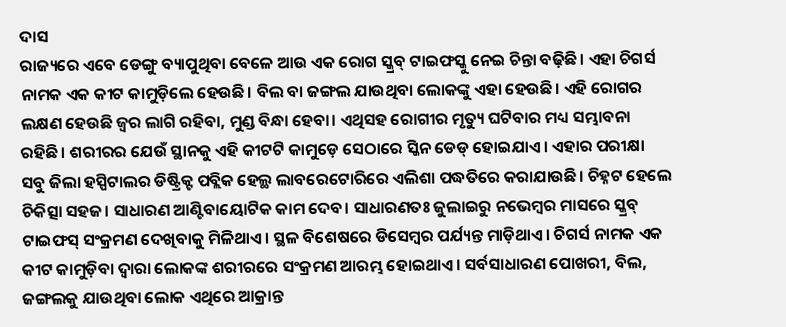ଦାସ
ରାଜ୍ୟରେ ଏବେ ଡେଙ୍ଗୁ ବ୍ୟାପୁଥିବା ବେଳେ ଆଉ ଏକ ରୋଗ ସ୍କ୍ରବ୍ ଟାଇଫସ୍କୁ ନେଇ ଚିନ୍ତା ବଢ଼ିଛି। ଏହା ଚିଗର୍ସ ନାମକ ଏକ କୀଟ କାମୁଡ଼ିଲେ ହେଉଛି। ବିଲ ବା ଜଙ୍ଗଲ ଯାଉଥିବା ଲୋକଙ୍କୁ ଏହା ହେଉଛି। ଏହି ରୋଗର ଲକ୍ଷଣ ହେଉଛି ଜ୍ୱର ଲାଗି ରହିବା, ମୁଣ୍ଡ ବିନ୍ଧା ହେବା। ଏଥିସହ ରୋଗୀର ମୃତ୍ୟୁ ଘଟିବାର ମଧ୍ୟ ସମ୍ଭାବନା ରହିଛି। ଶରୀରର ଯେଉଁ ସ୍ଥାନକୁ ଏହି କୀଟଟି କାମୁଡ଼େ ସେଠାରେ ସ୍କିନ ଡେଡ୍ ହୋଇଯାଏ। ଏହାର ପରୀକ୍ଷା ସବୁ ଜିଲା ହସ୍ପିଟାଲର ଡିଷ୍ଟ୍ରିକ୍ଟ ପବ୍ଲିକ ହେଲ୍ଥ ଲାବରେଟୋରିରେ ଏଲିଶା ପଦ୍ଧତିରେ କରାଯାଉଛି। ଚିହ୍ନଟ ହେଲେ ଚିକିତ୍ସା ସହଜ। ସାଧାରଣ ଆଣ୍ଟିବାୟୋଟିକ କାମ ଦେବ। ସାଧାରଣତଃ ଜୁଲାଇରୁ ନଭେମ୍ବର ମାସରେ ସ୍କ୍ରବ୍ ଟାଇଫସ୍ ସଂକ୍ରମଣ ଦେଖିବାକୁ ମିଳିଥାଏ। ସ୍ଥଳ ବିଶେଷରେ ଡିସେମ୍ବର ପର୍ଯ୍ୟନ୍ତ ମାଡ଼ିଥାଏ। ଚିଗର୍ସ ନାମକ ଏକ କୀଟ କାମୁଡ଼ିବା ଦ୍ୱାରା ଲୋକଙ୍କ ଶରୀରରେ ସଂକ୍ରମଣ ଆରମ୍ଭ ହୋଇଥାଏ। ସର୍ବସାଧାରଣ ପୋଖରୀ, ବିଲ, ଜଙ୍ଗଲକୁ ଯାଉଥିବା ଲୋକ ଏଥିରେ ଆକ୍ରାନ୍ତ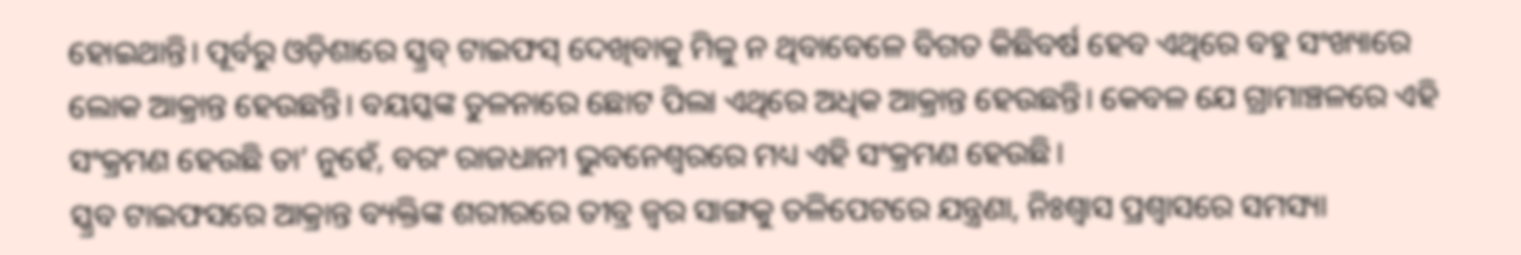ହୋଇଥାନ୍ତି। ପୂର୍ବରୁ ଓଡ଼ିଶାରେ ସ୍କ୍ରବ୍ ଟାଇଫସ୍ ଦେଖିବାକୁ ମିଳୁ ନ ଥିବାବେଳେ ବିଗତ କିଛିବର୍ଷ ହେବ ଏଥିରେ ବହୁ ସଂଖ୍ୟାରେ ଲୋକ ଆକ୍ରାନ୍ତ ହେଉଛନ୍ତି। ବୟସ୍କଙ୍କ ତୁଳନାରେ ଛୋଟ ପିଲା ଏଥିରେ ଅଧିକ ଆକ୍ରାନ୍ତ ହେଉଛନ୍ତି। କେବଳ ଯେ ଗ୍ରାମାଞ୍ଚଳରେ ଏହି ସଂକ୍ରମଣ ହେଉଛି ତା’ ନୁହେଁ, ବରଂ ରାଜଧାନୀ ଭୁବନେଶ୍ୱରରେ ମଧ୍ୟ ଏହି ସଂକ୍ରମଣ ହେଉଛି।
ସ୍କ୍ରବ ଟାଇଫସରେ ଆକ୍ରାନ୍ତ ବ୍ୟକ୍ତିଙ୍କ ଶରୀରରେ ତୀବ୍ର ଜ୍ୱର ସାଙ୍ଗକୁ ତଳିପେଟରେ ଯନ୍ତ୍ରଣା, ନିଃଶ୍ୱାସ ପ୍ରଶ୍ୱାସରେ ସମସ୍ୟା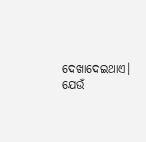ଦେଖାଦେଇଥାଏ। ଯେଉଁ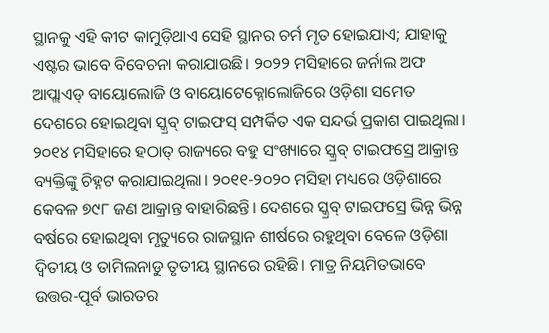ସ୍ଥାନକୁ ଏହି କୀଟ କାମୁଡ଼ିଥାଏ ସେହି ସ୍ଥାନର ଚର୍ମ ମୃତ ହୋଇଯାଏ; ଯାହାକୁ ଏଷ୍ଟର ଭାବେ ବିବେଚନା କରାଯାଉଛି। ୨୦୨୨ ମସିହାରେ ଜର୍ନାଲ ଅଫ ଆପ୍ଲାଏଡ୍ ବାୟୋଲୋଜି ଓ ବାୟୋଟେକ୍ନୋଲୋଜିରେ ଓଡ଼ିଶା ସମେତ ଦେଶରେ ହୋଇଥିବା ସ୍କ୍ରବ୍ ଟାଇଫସ୍ ସମ୍ପର୍କିତ ଏକ ସନ୍ଦର୍ଭ ପ୍ରକାଶ ପାଇଥିଲା। ୨୦୧୪ ମସିହାରେ ହଠାତ୍ ରାଜ୍ୟରେ ବହୁ ସଂଖ୍ୟାରେ ସ୍କ୍ରବ୍ ଟାଇଫସ୍ରେ ଆକ୍ରାନ୍ତ ବ୍ୟକ୍ତିଙ୍କୁ ଚିହ୍ନଟ କରାଯାଇଥିଲା। ୨୦୧୧-୨୦୨୦ ମସିହା ମଧ୍ୟରେ ଓଡ଼ିଶାରେ କେବଳ ୭୯୮ ଜଣ ଆକ୍ରାନ୍ତ ବାହାରିଛନ୍ତି। ଦେଶରେ ସ୍କ୍ରବ୍ ଟାଇଫସ୍ରେ ଭିନ୍ନ ଭିନ୍ନ ବର୍ଷରେ ହୋଇଥିବା ମୃତ୍ୟୁରେ ରାଜସ୍ଥାନ ଶୀର୍ଷରେ ରହୁଥିବା ବେଳେ ଓଡ଼ିଶା ଦ୍ୱିତୀୟ ଓ ତାମିଲନାଡୁ ତୃତୀୟ ସ୍ଥାନରେ ରହିଛି। ମାତ୍ର ନିୟମିତଭାବେ ଉତ୍ତର-ପୂର୍ବ ଭାରତର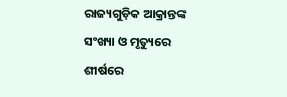ରାଜ୍ୟଗୁଡ଼ିକ ଆକ୍ରାନ୍ତଙ୍କ ସଂଖ୍ୟା ଓ ମୃତ୍ୟୁରେ ଶୀର୍ଷରେ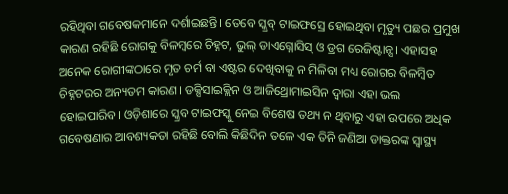ରହିଥିବା ଗବେଷକମାନେ ଦର୍ଶାଇଛନ୍ତି। ତେବେ ସ୍କ୍ରବ୍ ଟାଇଫସ୍ରେ ହୋଇଥିବା ମୃତ୍ୟୁ ପଛର ପ୍ରମୁଖ କାରଣ ରହିଛି ରୋଗକୁ ବିଳମ୍ବରେ ଚିହ୍ନଟ, ଭୁଲ୍ ଡାଏଗ୍ନୋସିସ୍ ଓ ଡ୍ରଗ ରେଜିଷ୍ଟାନ୍ସ। ଏହାସହ ଅନେକ ରୋଗୀଙ୍କଠାରେ ମୃତ ଚର୍ମ ବା ଏଷ୍ଟର ଦେଖିବାକୁ ନ ମିଳିବା ମଧ୍ୟ ରୋଗର ବିଳମ୍ବିତ ଚିହ୍ନଟରର ଅନ୍ୟତମ କାରଣ। ଡକ୍ସିସାଇକ୍ଲିନ ଓ ଆଜିଥ୍ରୋମାଇସିନ ଦ୍ୱାରା ଏହା ଭଲ ହୋଇପାରିବ। ଓଡ଼ିଶାରେ ସ୍କ୍ରବ ଟାଇଫସ୍କୁ ନେଇ ବିଶେଷ ତଥ୍ୟ ନ ଥିବାରୁ ଏହା ଉପରେ ଅଧିକ ଗବେଷଣାର ଆବଶ୍ୟକତା ରହିଛି ବୋଲି କିଛିଦିନ ତଳେ ଏକ ତିନି ଜଣିଆ ଡାକ୍ତରଙ୍କ ସ୍ବାସ୍ଥ୍ୟ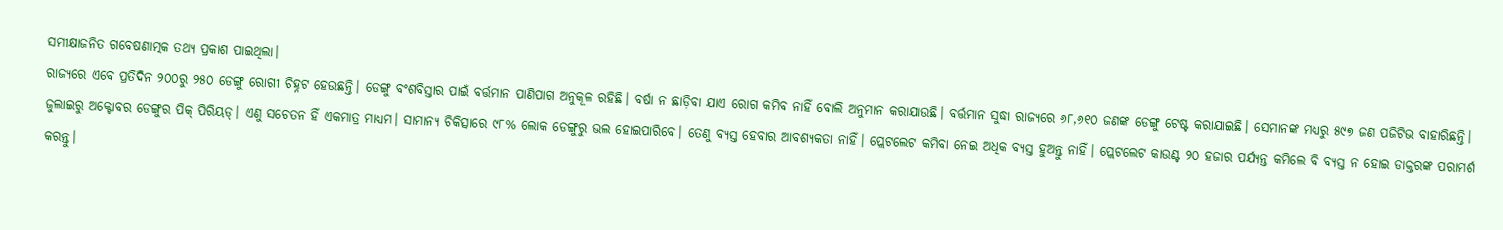ସମୀକ୍ଷାଜନିତ ଗବେଷଣାତ୍ମକ ତଥ୍ୟ ପ୍ରକାଶ ପାଇଥିଲା।
ରାଜ୍ୟରେ ଏବେ ପ୍ରତିଦିନ ୨୦୦ରୁ ୨୫୦ ଡେଙ୍ଗୁ ରୋଗୀ ଚିହ୍ନଟ ହେଉଛନ୍ତି। ଡେଙ୍ଗୁ ବଂଶବିସ୍ତାର ପାଇଁ ବର୍ତ୍ତମାନ ପାଣିପାଗ ଅନୁକୂଳ ରହିଛି। ବର୍ଷା ନ ଛାଡ଼ିବା ଯାଏ ରୋଗ କମିବ ନାହିଁ ବୋଲି ଅନୁମାନ କରାଯାଉଛି। ବର୍ତ୍ତମାନ ସୁଦ୍ଧା ରାଜ୍ୟରେ ୬୮,୬୧୦ ଜଣଙ୍କ ଡେଙ୍ଗୁ ଟେଷ୍ଟ କରାଯାଇଛି। ସେମାନଙ୍କ ମଧ୍ୟରୁ ୫୯୭ ଜଣ ପଜିଟିଭ ବାହାରିଛନ୍ତି। ଜୁଲାଇରୁ ଅକ୍ଟୋବର ଡେଙ୍ଗୁର ପିକ୍ ପିରିୟଡ୍। ଏଣୁ ସଚେତନ ହିଁ ଏକମାତ୍ର ମାଧ୍ୟମ। ସାମାନ୍ୟ ଚିକିତ୍ସାରେ ୯୮% ଲୋକ ଡେଙ୍ଗୁରୁ ଭଲ ହୋଇପାରିବେ। ତେଣୁ ବ୍ୟସ୍ତ ହେବାର ଆବଶ୍ୟକତା ନାହିଁ। ପ୍ଲେଟଲେଟ କମିବା ନେଇ ଅଧିକ ବ୍ୟସ୍ତ ହୁଅନ୍ତୁ ନାହିଁ। ପ୍ଲେଟଲେଟ କାଉଣ୍ଟ ୨୦ ହଜାର ପର୍ଯ୍ୟନ୍ତ କମିଲେ ବି ବ୍ୟସ୍ତ ନ ହୋଇ ଡାକ୍ତରଙ୍କ ପରାମର୍ଶ କରନ୍ତୁ।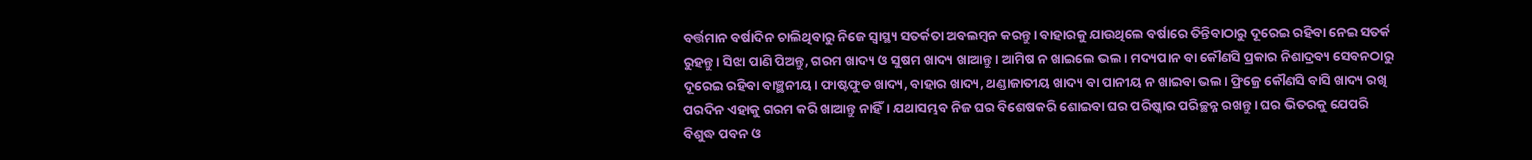ବର୍ତ୍ତମାନ ବର୍ଷାଦିନ ଚାଲିଥିବାରୁ ନିଜେ ସ୍ବାସ୍ଥ୍ୟ ସତର୍କତା ଅବଲମ୍ବନ କରନ୍ତୁ। ବାହାରକୁ ଯାଉଥିଲେ ବର୍ଷାରେ ତିନ୍ତିବାଠାରୁ ଦୂରେଇ ରହିବା ନେଇ ସତର୍କ ରୁହନ୍ତୁ। ସିଝା ପାଣି ପିଅନ୍ତୁ, ଗରମ ଖାଦ୍ୟ ଓ ସୁଷମ ଖାଦ୍ୟ ଖାଆନ୍ତୁ। ଆମିଷ ନ ଖାଇଲେ ଭଲ। ମଦ୍ୟପାନ ବା କୌଣସି ପ୍ରକାର ନିଶାଦ୍ରବ୍ୟ ସେବନଠାରୁ ଦୂରେଇ ରହିବା ବାଞ୍ଛନୀୟ। ଫାଷ୍ଟଫୁଡ ଖାଦ୍ୟ, ବାହାର ଖାଦ୍ୟ, ଥଣ୍ଡାଜାତୀୟ ଖାଦ୍ୟ ବା ପାନୀୟ ନ ଖାଇବା ଭଲ। ଫ୍ରିଜ୍ରେ କୌଣସି ବାସି ଖାଦ୍ୟ ରଖି ପରଦିନ ଏହାକୁ ଗରମ କରି ଖାଆନ୍ତୁ ନାହିଁ। ଯଥାସମ୍ଭବ ନିଜ ଘର ବିଶେଷକରି ଶୋଇବା ଘର ପରିଷ୍କାର ପରିଚ୍ଛନ୍ନ ରଖନ୍ତୁ। ଘର ଭିତରକୁ ଯେପରି ବିଶୁଦ୍ଧ ପବନ ଓ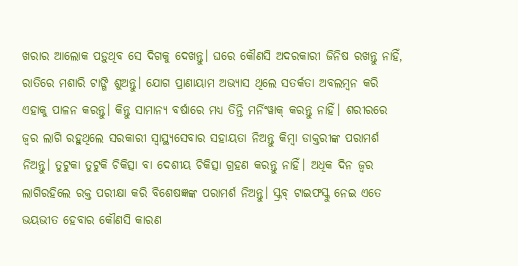ଖରାର ଆଲୋକ ପଡ଼ୁଥିବ ସେ ଦିଗକୁ ଦେଖନ୍ତୁ। ଘରେ କୌଣସି ଅଦରକାରୀ ଜିନିଷ ରଖନ୍ତୁ ନାହିଁ, ରାତିରେ ମଶାରି ଟାଙ୍ଗି ଶୁଅନ୍ତୁ। ଯୋଗ ପ୍ରାଣାୟାମ ଅଭ୍ୟାସ ଥିଲେ ସତର୍କତା ଅବଲମ୍ବନ କରି ଏହାକୁ ପାଳନ କରନ୍ତୁ। କିନ୍ତୁ ସାମାନ୍ୟ ବର୍ଷାରେ ମଧ୍ୟ ତିନ୍ତି ମର୍ନିଂୱାକ୍ କରନ୍ତୁ ନାହିଁ। ଶରୀରରେ ଜ୍ୱର ଲାଗି ରହୁଥିଲେ ସରକାରୀ ସ୍ବାସ୍ଥ୍ୟସେବାର ସହାୟତା ନିଅନ୍ତୁ କିମ୍ବା ଡାକ୍ତରୀଙ୍କ ପରାମର୍ଶ ନିଅନ୍ତୁ। ତୁଟୁକା ତୁଟୁକି ଚିକିତ୍ସା ବା ଦେଶୀୟ ଚିକିତ୍ସା ଗ୍ରହଣ କରନ୍ତୁ ନାହିଁ। ଅଧିକ ଦିନ ଜ୍ୱର ଲାଗିରହିଲେ ରକ୍ତ ପରୀକ୍ଷା କରି ବିଶେଷଜ୍ଞଙ୍କ ପରାମର୍ଶ ନିଅନ୍ତୁ। ସ୍କ୍ରବ୍ ଟାଇଫସ୍କୁ ନେଇ ଏତେ ଭୟଭୀତ ହେବାର କୌଣସି କାରଣ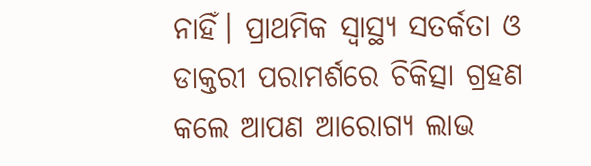ନାହିଁ। ପ୍ରାଥମିକ ସ୍ବାସ୍ଥ୍ୟ ସତର୍କତା ଓ ଡାକ୍ତରୀ ପରାମର୍ଶରେ ଚିକିତ୍ସା ଗ୍ରହଣ କଲେ ଆପଣ ଆରୋଗ୍ୟ ଲାଭ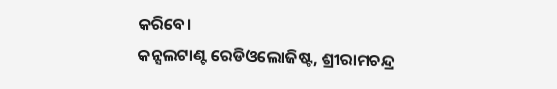କରିବେ।
କନ୍ସଲଟାଣ୍ଟ ରେଡିଓଲୋଜିଷ୍ଟ, ଶ୍ରୀରାମଚନ୍ଦ୍ର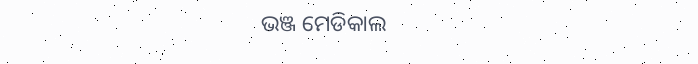ଭଞ୍ଜ ମେଡିକାଲ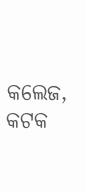କଲେଜ, କଟକ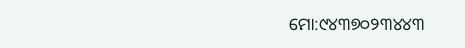ମୋ:୯୪୩୭୦୨୩୪୪୩